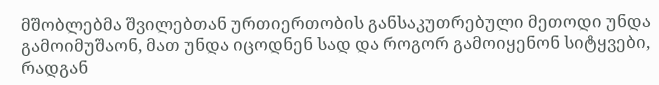მშობლებმა შვილებთან ურთიერთობის განსაკუთრებული მეთოდი უნდა გამოიმუშაონ, მათ უნდა იცოდნენ სად და როგორ გამოიყენონ სიტყვები, რადგან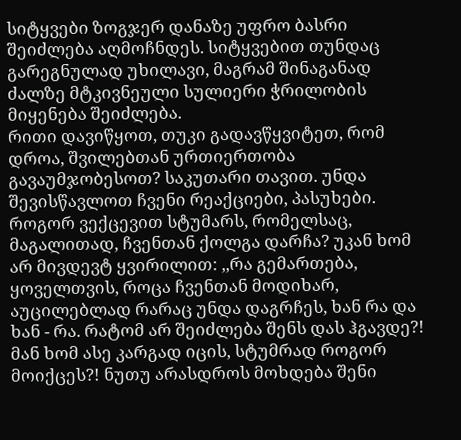სიტყვები ზოგჯერ დანაზე უფრო ბასრი შეიძლება აღმოჩნდეს. სიტყვებით თუნდაც გარეგნულად უხილავი, მაგრამ შინაგანად ძალზე მტკივნეული სულიერი ჭრილობის მიყენება შეიძლება.
რითი დავიწყოთ, თუკი გადავწყვიტეთ, რომ დროა, შვილებთან ურთიერთობა გავაუმჯობესოთ? საკუთარი თავით. უნდა შევისწავლოთ ჩვენი რეაქციები, პასუხები.
როგორ ვექცევით სტუმარს, რომელსაც, მაგალითად, ჩვენთან ქოლგა დარჩა? უკან ხომ არ მივდევტ ყვირილით: ,,რა გემართება, ყოველთვის, როცა ჩვენთან მოდიხარ, აუცილებლად რარაც უნდა დაგრჩეს, ხან რა და ხან - რა. რატომ არ შეიძლება შენს დას ჰგავდე?! მან ხომ ასე კარგად იცის, სტუმრად როგორ მოიქცეს?! ნუთუ არასდროს მოხდება შენი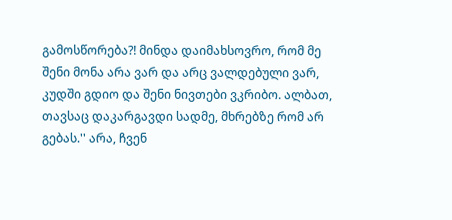გამოსწორება?! მინდა დაიმახსოვრო, რომ მე შენი მონა არა ვარ და არც ვალდებული ვარ, კუდში გდიო და შენი ნივთები ვკრიბო. ალბათ, თავსაც დაკარგავდი სადმე, მხრებზე რომ არ გებას.'' არა, ჩვენ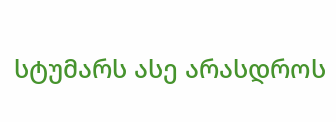სტუმარს ასე არასდროს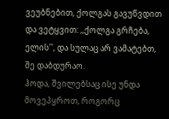ვეუბნებით, ქოლგას გავუწვდით და ვეტყვით: ,,ქოლგა გრჩება, ელის'', და სულაც არ ვამატებთ, შე დაბდურაო.
ჰოდა, შვილებსაც ისე უნდა მოვეპყროთ, როგორც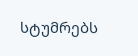სტუმრებს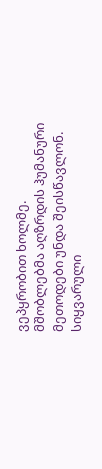ვეპყრობით ხოლმე.
მშობლებმა აღზრდის ჰუმანური მეთოდები უნდა შეისწავლონ. სიყვარული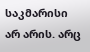საკმარისი არ არის. არც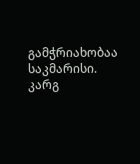გამჭრიახობაა საკმარისი. კარგ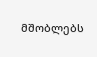მშობლებს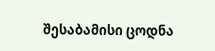შესაბამისი ცოდნა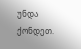უნდა ქონდეთ.